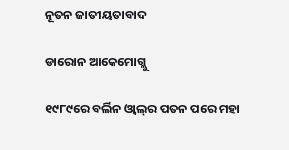ନୂତନ ଜାତୀୟତାବାଦ

ଡାରୋନ ଆକେମୋଗ୍ଲୁ

୧୯୮୯ରେ ବର୍ଲିନ ଓ୍ବାଲ୍‌ର ପତନ ପରେ ମହା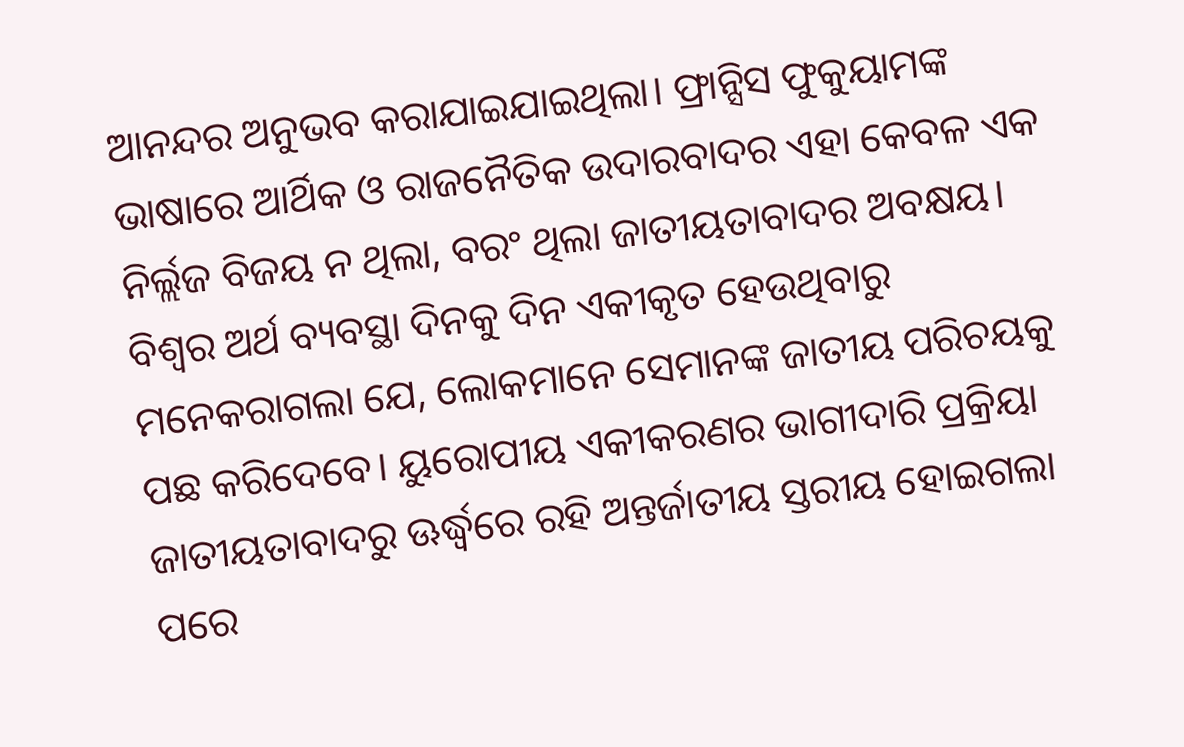ଆନନ୍ଦର ଅନୁଭବ କରାଯାଇଯାଇଥିଲା। ଫ୍ରାନ୍ସିସ ଫୁକୁୟାମଙ୍କ ଭାଷାରେ ଆର୍ଥିକ ଓ ରାଜନୈତିକ ଉଦାରବାଦର ଏହା କେବଳ ଏକ ନିର୍ଲ୍ଲଜ ବିଜୟ ନ ଥିଲା, ବରଂ ଥିଲା ଜାତୀୟତାବାଦର ଅବକ୍ଷୟ। ବିଶ୍ୱର ଅର୍ଥ ବ୍ୟବସ୍ଥା ଦିନକୁ ଦିନ ଏକୀକୃତ ହେଉଥିବାରୁ ମନେକରାଗଲା ଯେ, ଲୋକମାନେ ସେମାନଙ୍କ ଜାତୀୟ ପରିଚୟକୁ ପଛ କରିଦେବେ। ୟୁରୋପୀୟ ଏକୀକରଣର ଭାଗୀଦାରି ପ୍ରକ୍ରିୟା ଜାତୀୟତାବାଦରୁ ଊର୍ଦ୍ଧ୍ୱରେ ରହି ଅନ୍ତର୍ଜାତୀୟ ସ୍ତରୀୟ ହୋଇଗଲା ପରେ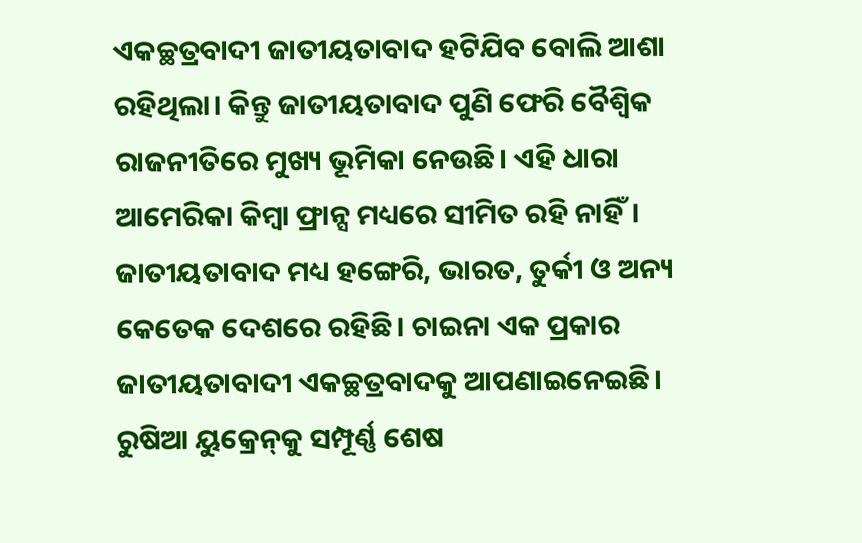ଏକଚ୍ଛତ୍ରବାଦୀ ଜାତୀୟତାବାଦ ହଟିଯିବ ବୋଲି ଆଶା ରହିଥିଲା। କିନ୍ତୁ ଜାତୀୟତାବାଦ ପୁଣି ଫେରି ବୈଶ୍ୱିକ ରାଜନୀତିରେ ମୁଖ୍ୟ ଭୂମିକା ନେଉଛି। ଏହି ଧାରା ଆମେରିକା କିମ୍ବା ଫ୍ରାନ୍ସ ମଧ୍ୟରେ ସୀମିତ ରହି ନାହିଁ। ଜାତୀୟତାବାଦ ମଧ୍ୟ ହଙ୍ଗେରି, ଭାରତ, ତୁର୍କୀ ଓ ଅନ୍ୟ କେତେକ ଦେଶରେ ରହିଛି। ଚାଇନା ଏକ ପ୍ରକାର ଜାତୀୟତାବାଦୀ ଏକଚ୍ଛତ୍ରବାଦକୁ ଆପଣାଇନେଇଛି। ରୁଷିଆ ୟୁକ୍ରେନ୍‌କୁ ସମ୍ପୂର୍ଣ୍ଣ ଶେଷ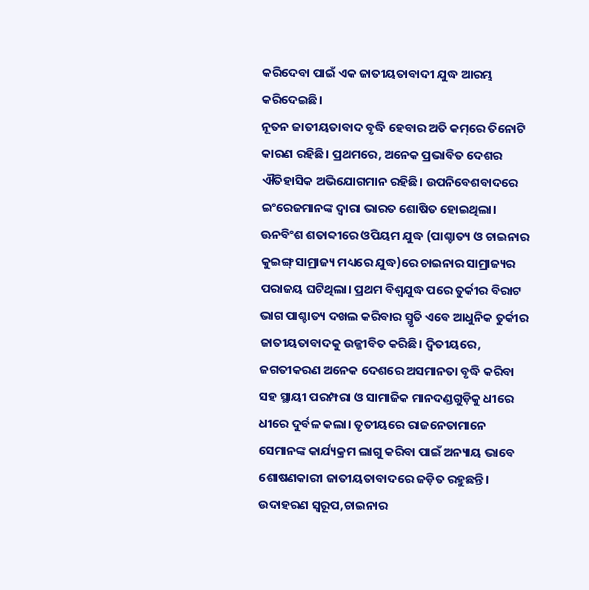କରିଦେବା ପାଇଁ ଏକ ଜାତୀୟତାବାଦୀ ଯୁଦ୍ଧ ଆରମ୍ଭ କରିଦେଇଛି।
ନୂତନ ଜାତୀୟତାବାଦ ବୃଦ୍ଧି ହେବାର ଅତି କମ୍‌ରେ ତିନୋଟି କାରଣ ରହିଛି। ପ୍ରଥମରେ, ଅନେକ ପ୍ରଭାବିତ ଦେଶର ଐତିହାସିକ ଅଭିଯୋଗମାନ ରହିଛି। ଉପନିବେଶବାଦରେ ଇଂରେଜମାନଙ୍କ ଦ୍ୱାରା ଭାରତ ଶୋଷିତ ହୋଇଥିଲା। ଊନବିଂଶ ଶତାବ୍ଦୀରେ ଓପିୟମ ଯୁଦ୍ଧ (ପାଶ୍ଚାତ୍ୟ ଓ ଚାଇନାର କୁଇଙ୍ଗ୍‌ ସାମ୍ରାଜ୍ୟ ମଧ୍ୟରେ ଯୁଦ୍ଧ)ରେ ଚାଇନାର ସାମ୍ରାଜ୍ୟର ପରାଜୟ ଘଟିଥିଲା। ପ୍ରଥମ ବିଶ୍ୱଯୁଦ୍ଧ ପରେ ତୁର୍କୀର ବିରାଟ ଭାଗ ପାଶ୍ଚାତ୍ୟ ଦଖଲ କରିବାର ସ୍ମୃତି ଏବେ ଆଧୁନିକ ତୁର୍କୀର ଜାତୀୟତାବାଦକୁ ଉଜ୍ଜୀବିତ କରିଛି। ଦ୍ୱିତୀୟରେ, ଜଗତୀକରଣ ଅନେକ ଦେଶରେ ଅସମାନତା ବୃଦ୍ଧି କରିବା ସହ ସ୍ଥାୟୀ ପରମ୍ପରା ଓ ସାମାଜିକ ମାନଦଣ୍ଡଗୁଡ଼ିକୁ ଧୀରେ ଧୀରେ ଦୁର୍ବଳ କଲା। ତୃତୀୟରେ ରାଜନେତାମାନେ ସେମାନଙ୍କ କାର୍ଯ୍ୟକ୍ରମ ଲାଗୁ କରିବା ପାଇଁ ଅନ୍ୟାୟ ଭାବେ ଶୋଷଣକାରୀ ଜାତୀୟତାବାଦରେ ଜଡ଼ିତ ରହୁଛନ୍ତି। ଉଦାହରଣ ସ୍ବରୂପ,ଚାଇନାର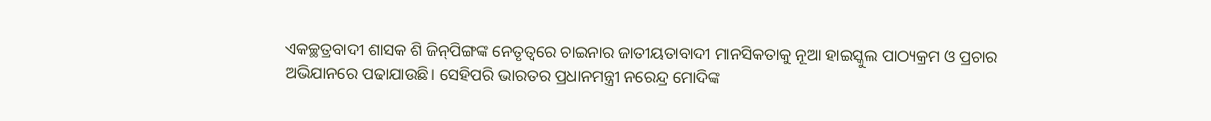ଏକଚ୍ଛତ୍ରବାଦୀ ଶାସକ ଶି ଜିନ୍‌ପିଙ୍ଗଙ୍କ ନେତୃତ୍ୱରେ ଚାଇନାର ଜାତୀୟତାବାଦୀ ମାନସିକତାକୁ ନୂଆ ହାଇସ୍କୁଲ ପାଠ୍ୟକ୍ରମ ଓ ପ୍ରଚାର ଅଭିଯାନରେ ପଢାଯାଉଛି। ସେହିପରି ଭାରତର ପ୍ରଧାନମନ୍ତ୍ରୀ ନରେନ୍ଦ୍ର ମୋଦିଙ୍କ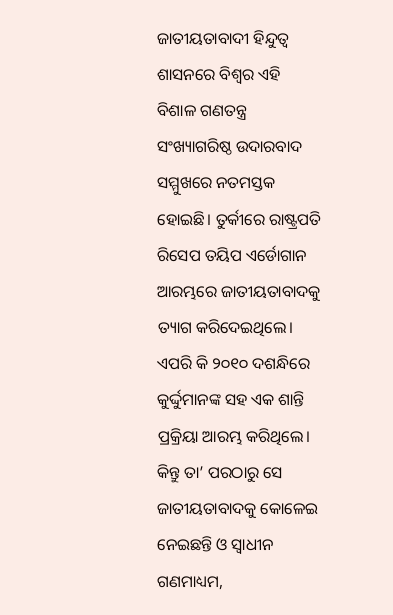ଜାତୀୟତାବାଦୀ ହିନ୍ଦୁତ୍ୱ ଶାସନରେ ବିଶ୍ୱର ଏହି ବିଶାଳ ଗଣତନ୍ତ୍ର ସଂଖ୍ୟାଗରିଷ୍ଠ ଉଦାରବାଦ ସମ୍ମୁଖରେ ନତମସ୍ତକ ହୋଇଛି। ତୁର୍କୀରେ ରାଷ୍ଟ୍ରପତି ରିସେପ ତୟିପ ଏର୍ଡୋଗାନ ଆରମ୍ଭରେ ଜାତୀୟତାବାଦକୁ ତ୍ୟାଗ କରିଦେଇଥିଲେ। ଏପରି କି ୨୦୧୦ ଦଶନ୍ଧିରେ କୁର୍ଦ୍ଦୁମାନଙ୍କ ସହ ଏକ ଶାନ୍ତି ପ୍ରକ୍ରିୟା ଆରମ୍ଭ କରିଥିଲେ। କିନ୍ତୁ ତା’ ପରଠାରୁ ସେ ଜାତୀୟତାବାଦକୁ କୋଳେଇ ନେଇଛନ୍ତି ଓ ସ୍ବାଧୀନ ଗଣମାଧ୍ୟମ,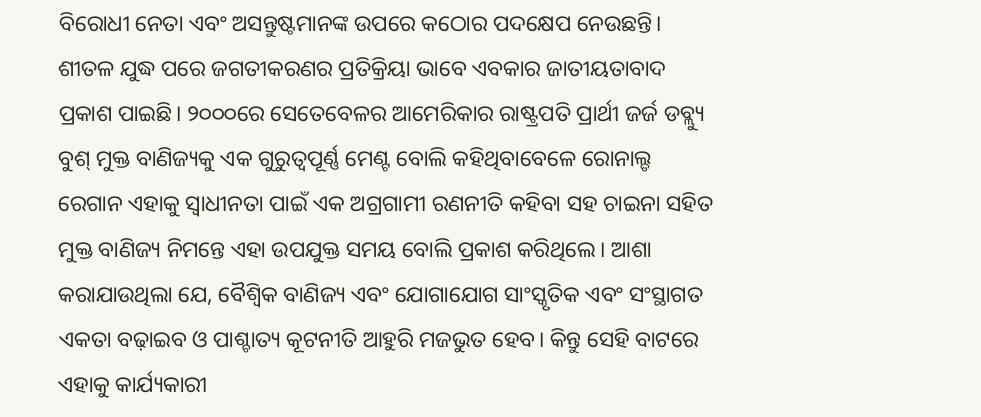ବିରୋଧୀ ନେତା ଏବଂ ଅସନ୍ତୁଷ୍ଟମାନଙ୍କ ଉପରେ କଠୋର ପଦକ୍ଷେପ ନେଉଛନ୍ତି।
ଶୀତଳ ଯୁଦ୍ଧ ପରେ ଜଗତୀକରଣର ପ୍ରତିକ୍ରିୟା ଭାବେ ଏବକାର ଜାତୀୟତାବାଦ ପ୍ରକାଶ ପାଇଛି। ୨୦୦୦ରେ ସେତେବେଳର ଆମେରିକାର ରାଷ୍ଟ୍ରପତି ପ୍ରାର୍ଥୀ ଜର୍ଜ ଡବ୍ଲ୍ୟୁ ବୁଶ୍‌ ମୁକ୍ତ ବାଣିଜ୍ୟକୁ ଏକ ଗୁରୁତ୍ୱପୂର୍ଣ୍ଣ ମେଣ୍ଟ ବୋଲି କହିଥିବାବେଳେ ରୋନାଲ୍ଡ ରେଗାନ ଏହାକୁ ସ୍ବାଧୀନତା ପାଇଁ ଏକ ଅଗ୍ରଗାମୀ ରଣନୀତି କହିବା ସହ ଚାଇନା ସହିତ ମୁକ୍ତ ବାଣିଜ୍ୟ ନିମନ୍ତେ ଏହା ଉପଯୁକ୍ତ ସମୟ ବୋଲି ପ୍ରକାଶ କରିଥିଲେ। ଆଶା କରାଯାଉଥିଲା ଯେ, ବୈଶ୍ୱିକ ବାଣିଜ୍ୟ ଏବଂ ଯୋଗାଯୋଗ ସାଂସ୍କୃତିକ ଏବଂ ସଂସ୍ଥାଗତ ଏକତା ବଢ଼ାଇବ ଓ ପାଶ୍ଚାତ୍ୟ କୂଟନୀତି ଆହୁରି ମଜଭୁତ ହେବ। କିନ୍ତୁ ସେହି ବାଟରେ ଏହାକୁ କାର୍ଯ୍ୟକାରୀ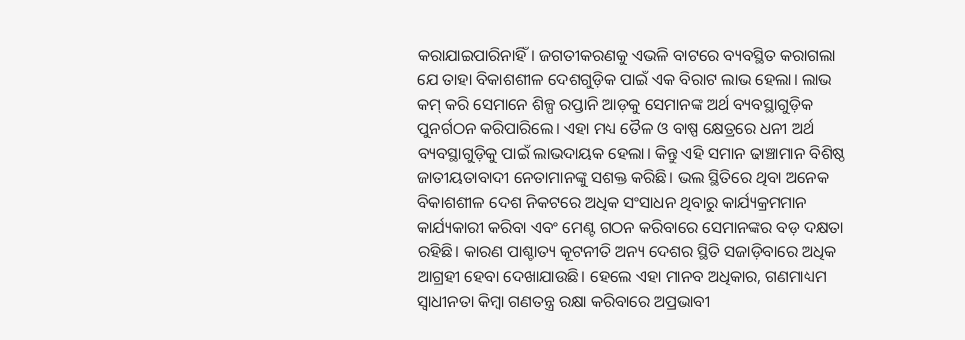କରାଯାଇପାରିନାହିଁ। ଜଗତୀକରଣକୁ ଏଭଳି ବାଟରେ ବ୍ୟବସ୍ଥିତ କରାଗଲା ଯେ ତାହା ବିକାଶଶୀଳ ଦେଶଗୁଡ଼ିକ ପାଇଁ ଏକ ବିରାଟ ଲାଭ ହେଲା। ଲାଭ କମ୍‌ କରି ସେମାନେ ଶିଳ୍ପ ରପ୍ତାନି ଆଡ଼କୁ ସେମାନଙ୍କ ଅର୍ଥ ବ୍ୟବସ୍ଥାଗୁଡ଼ିକ ପୁନର୍ଗଠନ କରିପାରିଲେ। ଏହା ମଧ୍ୟ ତୈଳ ଓ ବାଷ୍ପ କ୍ଷେତ୍ରରେ ଧନୀ ଅର୍ଥ ବ୍ୟବସ୍ଥାଗୁଡ଼ିକୁ ପାଇଁ ଲାଭଦାୟକ ହେଲା। କିନ୍ତୁ ଏହି ସମାନ ଢାଞ୍ଚାମାନ ବିଶିଷ୍ଠ ଜାତୀୟତାବାଦୀ ନେତାମାନଙ୍କୁ ସଶକ୍ତ କରିଛି। ଭଲ ସ୍ଥିତିରେ ଥିବା ଅନେକ ବିକାଶଶୀଳ ଦେଶ ନିକଟରେ ଅଧିକ ସଂସାଧନ ଥିବାରୁ କାର୍ଯ୍ୟକ୍ରମମାନ କାର୍ଯ୍ୟକାରୀ କରିବା ଏବଂ ମେଣ୍ଟ ଗଠନ କରିବାରେ ସେମାନଙ୍କର ବଡ଼ ଦକ୍ଷତା ରହିଛି। କାରଣ ପାଶ୍ଚାତ୍ୟ କୂଟନୀତି ଅନ୍ୟ ଦେଶର ସ୍ଥିତି ସଜାଡ଼ିବାରେ ଅଧିକ ଆଗ୍ରହୀ ହେବା ଦେଖାଯାଉଛି। ହେଲେ ଏହା ମାନବ ଅଧିକାର, ଗଣମାଧ୍ୟମ ସ୍ବାଧୀନତା କିମ୍ବା ଗଣତନ୍ତ୍ର ରକ୍ଷା କରିବାରେ ଅପ୍ରଭାବୀ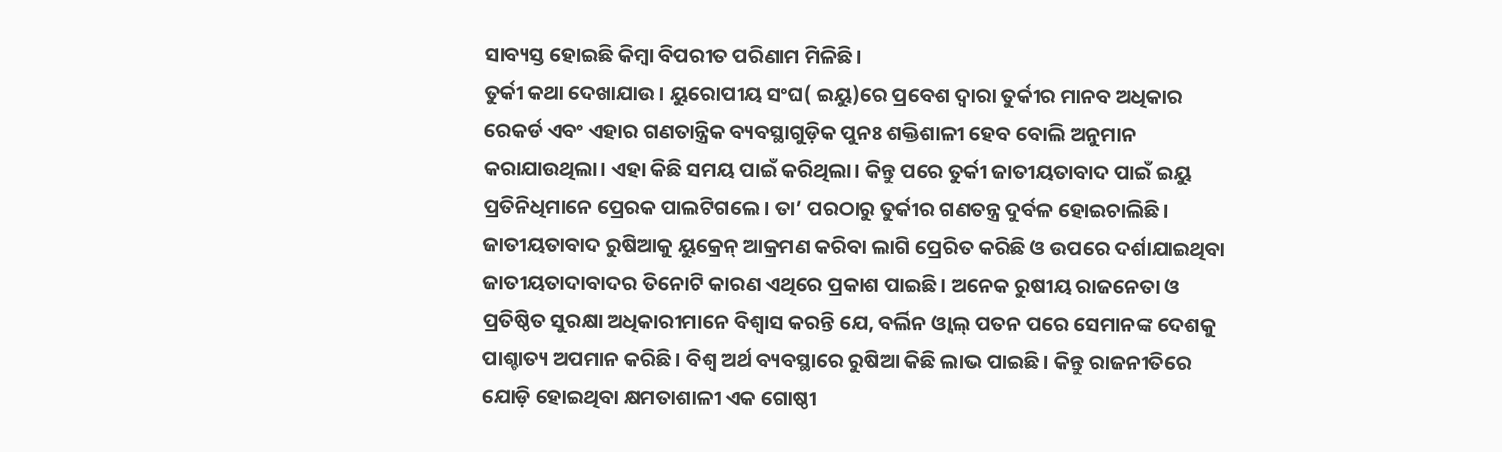ସାବ୍ୟସ୍ତ ହୋଇଛି କିମ୍ବା ବିପରୀତ ପରିଣାମ ମିଳିଛି।
ତୁର୍କୀ କଥା ଦେଖାଯାଉ। ୟୁରୋପୀୟ ସଂଘ( ଇୟୁ)ରେ ପ୍ରବେଶ ଦ୍ୱାରା ତୁର୍କୀର ମାନବ ଅଧିକାର ରେକର୍ଡ ଏବଂ ଏହାର ଗଣତାନ୍ତ୍ରିକ ବ୍ୟବସ୍ଥାଗୁଡ଼ିକ ପୁନଃ ଶକ୍ତିଶାଳୀ ହେବ ବୋଲି ଅନୁମାନ କରାଯାଉଥିଲା। ଏହା କିଛି ସମୟ ପାଇଁ କରିଥିଲା। କିନ୍ତୁ ପରେ ତୁର୍କୀ ଜାତୀୟତାବାଦ ପାଇଁ ଇୟୁ ପ୍ରତିନିଧିମାନେ ପ୍ରେରକ ପାଲଟିଗଲେ। ତା’ ପରଠାରୁ ତୁର୍କୀର ଗଣତନ୍ତ୍ର ଦୁର୍ବଳ ହୋଇଚାଲିଛି। ଜାତୀୟତାବାଦ ରୁଷିଆକୁ ୟୁକ୍ରେନ୍‌ ଆକ୍ରମଣ କରିବା ଲାଗି ପ୍ରେରିତ କରିଛି ଓ ଉପରେ ଦର୍ଶାଯାଇଥିବା ଜାତୀୟତାଦାବାଦର ତିନୋଟି କାରଣ ଏଥିରେ ପ୍ରକାଶ ପାଇଛି। ଅନେକ ରୁଷୀୟ ରାଜନେତା ଓ ପ୍ରତିଷ୍ଠିତ ସୁରକ୍ଷା ଅଧିକାରୀମାନେ ବିଶ୍ୱାସ କରନ୍ତି ଯେ, ବର୍ଲିନ ଓ୍ବାଲ୍‌ ପତନ ପରେ ସେମାନଙ୍କ ଦେଶକୁ ପାଶ୍ଚାତ୍ୟ ଅପମାନ କରିଛି। ବିଶ୍ୱ ଅର୍ଥ ବ୍ୟବସ୍ଥାରେ ରୁଷିଆ କିଛି ଲାଭ ପାଇଛି। କିନ୍ତୁ ରାଜନୀତିରେ ଯୋଡ଼ି ହୋଇଥିବା କ୍ଷମତାଶାଳୀ ଏକ ଗୋଷ୍ଠୀ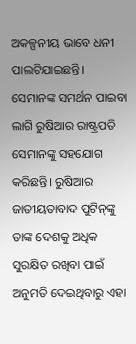ଅକଳ୍ପନୀୟ ଭାବେ ଧନୀ ପାଲଟିଯାଇଛନ୍ତି। ସେମାନଙ୍କ ସମର୍ଥନ ପାଇବା ଲାଗି ରୁଷିଆର ରାଷ୍ଟ୍ରପତି ସେମାନଙ୍କୁ ସହଯୋଗ କରିଛନ୍ତି। ରୁଷିଆର ଜାତୀୟତାବାଦ ପୁଟିନ୍‌ଙ୍କୁ ତାଙ୍କ ଦେଶକୁ ଅଧିକ ସୁରକ୍ଷିତ ରଖିବା ପାଇଁ ଅନୁମତି ଦେଇଥିବାରୁ ଏହା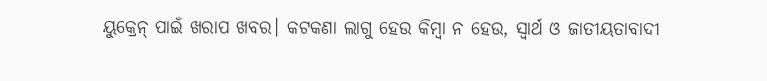ୟୁକ୍ରେନ୍‌ ପାଇଁ ଖରାପ ଖବର। କଟକଣା ଲାଗୁ ହେଉ କିମ୍ବା ନ ହେଉ, ସ୍ବାର୍ଥ ଓ ଜାତୀୟତାବାଦୀ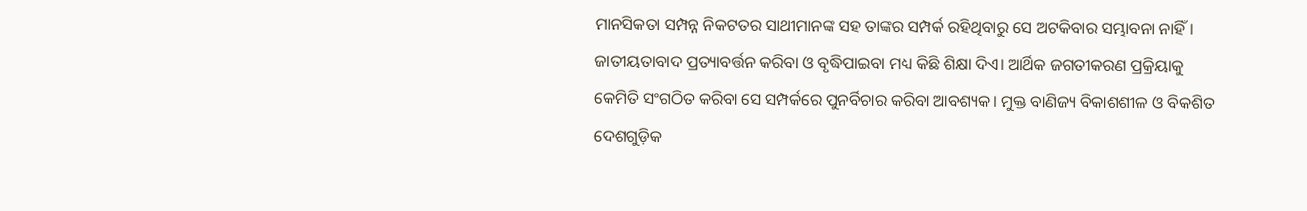ମାନସିକତା ସମ୍ପନ୍ନ ନିକଟତର ସାଥୀମାନଙ୍କ ସହ ତାଙ୍କର ସମ୍ପର୍କ ରହିଥିବାରୁ ସେ ଅଟକିବାର ସମ୍ଭାବନା ନାହିଁ।
ଜାତୀୟତାବାଦ ପ୍ରତ୍ୟାବର୍ତ୍ତନ କରିବା ଓ ବୃଦ୍ଧିପାଇବା ମଧ୍ୟ କିଛି ଶିକ୍ଷା ଦିଏ। ଆର୍ଥିକ ଜଗତୀକରଣ ପ୍ରକ୍ରିୟାକୁ କେମିତି ସଂଗଠିତ କରିବା ସେ ସମ୍ପର୍କରେ ପୁନର୍ବିଚାର କରିବା ଆବଶ୍ୟକ। ମୁକ୍ତ ବାଣିଜ୍ୟ ବିକାଶଶୀଳ ଓ ବିକଶିତ ଦେଶଗୁଡ଼ିକ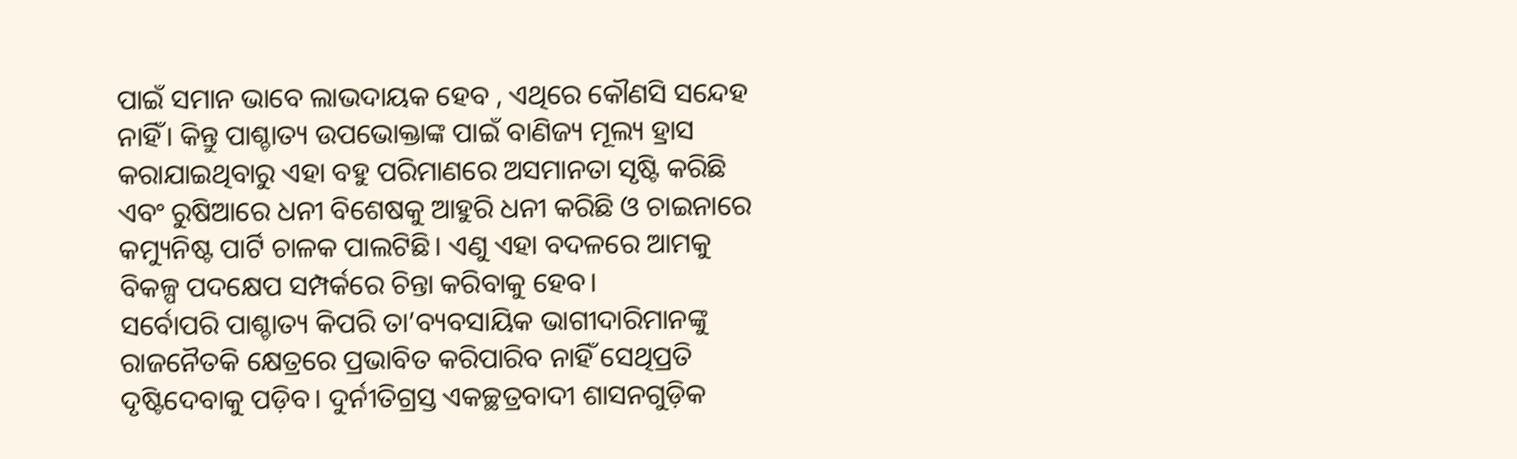ପାଇଁ ସମାନ ଭାବେ ଲାଭଦାୟକ ହେବ , ଏଥିରେ କୌଣସି ସନ୍ଦେହ ନାହିଁ। କିନ୍ତୁ ପାଶ୍ଚାତ୍ୟ ଉପଭୋକ୍ତାଙ୍କ ପାଇଁ ବାଣିଜ୍ୟ ମୂଲ୍ୟ ହ୍ରାସ କରାଯାଇଥିବାରୁ ଏହା ବହୁ ପରିମାଣରେ ଅସମାନତା ସୃଷ୍ଟି କରିଛି ଏବଂ ରୁଷିଆରେ ଧନୀ ବିଶେଷକୁ ଆହୁରି ଧନୀ କରିଛି ଓ ଚାଇନାରେ କମ୍ୟୁନିଷ୍ଟ ପାର୍ଟି ଚାଳକ ପାଲଟିଛି। ଏଣୁ ଏହା ବଦଳରେ ଆମକୁ ବିକଳ୍ପ ପଦକ୍ଷେପ ସମ୍ପର୍କରେ ଚିନ୍ତା କରିବାକୁ ହେବ।
ସର୍ବୋପରି ପାଶ୍ଚାତ୍ୟ କିପରି ତା’ବ୍ୟବସାୟିକ ଭାଗୀଦାରିମାନଙ୍କୁ ରାଜନୈତକି କ୍ଷେତ୍ରରେ ପ୍ରଭାବିତ କରିପାରିବ ନାହିଁ ସେଥିପ୍ରତି ଦୃଷ୍ଟିଦେବାକୁ ପଡ଼ିବ। ଦୁର୍ନୀତିଗ୍ରସ୍ତ ଏକଚ୍ଛତ୍ରବାଦୀ ଶାସନଗୁଡ଼ିକ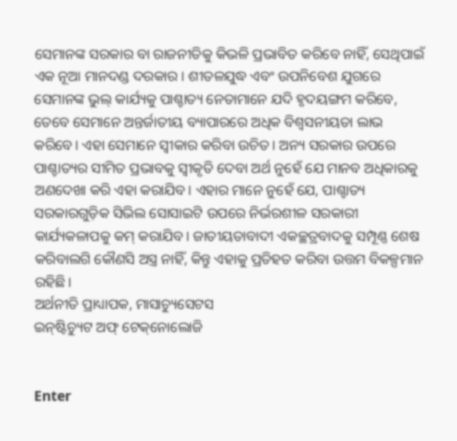ସେମାନଙ୍କ ସରକାର ବା ରାଜନୀତିକୁ କିଭଳି ପ୍ରଭାବିତ କରିବେ ନାହିଁ, ସେଥିପାଇଁ ଏକ ନୂଆ ମାନଦଣ୍ଡ ଦରକାର। ଶୀତଳଯୁଦ୍ଧ ଏବଂ ଉପନିବେଶ ଯୁଗରେ ସେମାନଙ୍କ ଭୁଲ୍‌ କାର୍ଯ୍ୟକୁ ପାଶ୍ଚାତ୍ୟ ନେତାମାନେ ଯଦି ହୃଦୟଙ୍ଗମ କରିବେ, ତେବେ ସେମାନେ ଅନ୍ତର୍ଜାତୀୟ ବ୍ୟାପାରରେ ଅଧିକ ବିଶ୍ୱସନୀୟତା ଲାଭ କରିବେ। ଏହା ସେମାନେ ସ୍ବୀକାର କରିବା ଉଚିତ। ଅନ୍ୟ ସରକାର ଉପରେ ପାଶ୍ଚାତ୍ୟର ସୀମିତ ପ୍ରଭାବକୁ ସ୍ବୀକୃତି ଦେବା ଅର୍ଥ ନୁହେଁ ଯେ ମାନବ ଅଧିକାରକୁ ଅଣଦେଖା କରି ଏହା କରାଯିବ। ଏହାର ମାନେ ନୁହେଁ ଯେ, ପାଶ୍ଚାତ୍ୟ ସରକାରଗୁଡ଼ିକ ସିଭିଲ ସୋସାଇଟି ଉପରେ ନିର୍ଭରଶୀଳ ସରକାରୀ କାର୍ଯ୍ୟକଳାପକୁ କମ୍‌ କରାଯିବ। ଜାତୀୟତାବାଦୀ ଏକଚ୍ଛତ୍ରବାଦକୁ ସମ୍ପୂଣ୍ଣ ଶେଷ କରିବାଲଗି କୌଣସି ଅସ୍ତ୍ର ନାହିଁ, କିନ୍ତୁ ଏହାକୁ ପ୍ରତିହତ କରିବା ଉତ୍ତମ ବିକଳ୍ପମାନ ରହିଛି।
ଅର୍ଥନୀତି ପ୍ରାଧ୍ୟାପକ, ମାସାଚ୍ୟୁସେଟସ
ଇନ୍‌ଷ୍ଟିଚ୍ୟୁଟ ଅଫ୍‌ ଟେକ୍‌ନୋଲୋଜି


Enter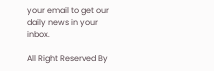your email to get our daily news in your inbox.

All Right Reserved By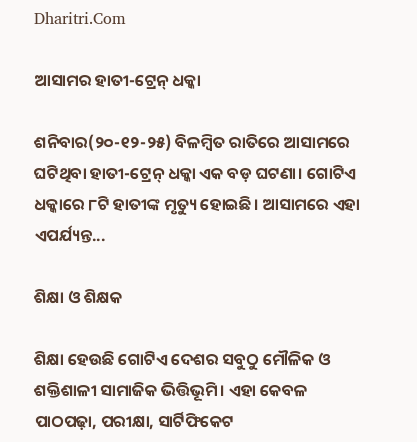Dharitri.Com

ଆସାମର ହାତୀ-ଟ୍ରେନ୍‌ ଧକ୍କା

ଶନିବାର(୨୦-୧୨-୨୫) ବିଳମ୍ବିତ ରାତିରେ ଆସାମରେ ଘଟିଥିବା ହାତୀ-ଟ୍ରେନ୍‌ ଧକ୍କା ଏକ ବଡ଼ ଘଟଣା। ଗୋଟିଏ ଧକ୍କାରେ ୮ଟି ହାତୀଙ୍କ ମୃତ୍ୟୁ ହୋଇଛି। ଆସାମରେ ଏହା ଏପର୍ଯ୍ୟନ୍ତ...

ଶିକ୍ଷା ଓ ଶିକ୍ଷକ

ଶିକ୍ଷା ହେଉଛି ଗୋଟିଏ ଦେଶର ସବୁଠୁ ମୌଳିକ ଓ ଶକ୍ତିଶାଳୀ ସାମାଜିକ ଭିତ୍ତିଭୂମି। ଏହା କେବଳ ପାଠପଢ଼ା, ପରୀକ୍ଷା, ସାର୍ଟିଫିକେଟ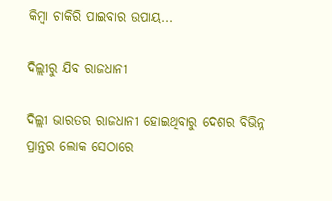କିମ୍ବା ଚାକିରି ପାଇବାର ଉପାୟ...

ଦିଲ୍ଲୀରୁ ଯିବ ରାଜଧାନୀ

ଦିଲ୍ଲୀ ଭାରତର ରାଜଧାନୀ ହୋଇଥିବାରୁ ଦେଶର ବିଭିନ୍ନ ପ୍ରାନ୍ତର ଲୋକ ସେଠାରେ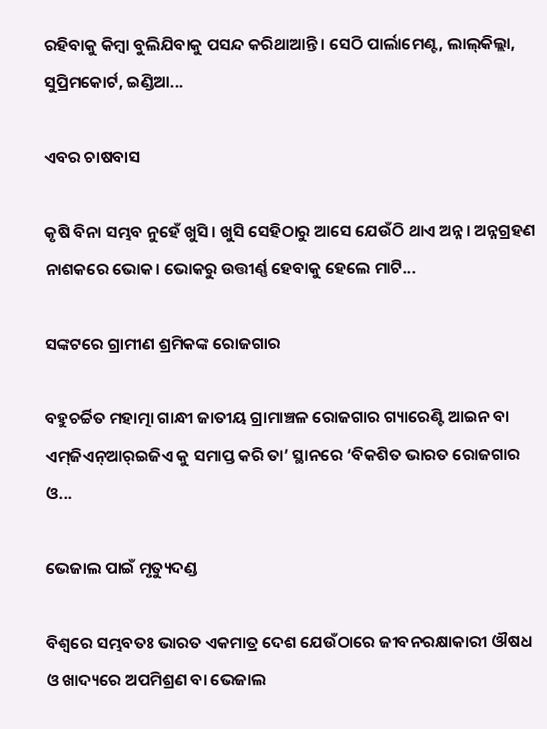ରହିବାକୁ କିମ୍ବା ବୁଲିଯିବାକୁ ପସନ୍ଦ କରିଥାଆନ୍ତି। ସେଠି ପାର୍ଲାମେଣ୍ଟ, ଲାଲ୍‌କିଲ୍ଲା, ସୁପ୍ରିମକୋର୍ଟ, ଇଣ୍ଡିଆ...

ଏବର ଚାଷବାସ

କୃଷି ବିନା ସମ୍ଭବ ନୁହେଁ ଖୁସି। ଖୁସି ସେହିଠାରୁ ଆସେ ଯେଉଁଠି ଥାଏ ଅନ୍ନ। ଅନ୍ନଗ୍ରହଣ ନାଶକରେ ଭୋକ। ଭୋକରୁ ଉତ୍ତୀର୍ଣ୍ଣ ହେବାକୁ ହେଲେ ମାଟି...

ସଙ୍କଟରେ ଗ୍ରାମୀଣ ଶ୍ରମିକଙ୍କ ରୋଜଗାର

ବହୁଚର୍ଚ୍ଚିତ ମହାତ୍ମା ଗାନ୍ଧୀ ଜାତୀୟ ଗ୍ରାମାଞ୍ଚଳ ରୋଜଗାର ଗ୍ୟାରେଣ୍ଟି ଆଇନ ବା ଏମ୍‌ଜିଏନ୍‌ଆର୍‌ଇଜିଏ କୁ ସମାପ୍ତ କରି ତା’ ସ୍ଥାନରେ ‘ବିକଶିତ ଭାରତ ରୋଜଗାର ଓ...

ଭେଜାଲ ପାଇଁ ମୃତ୍ୟୁଦଣ୍ଡ

ବିଶ୍ୱରେ ସମ୍ଭବତଃ ଭାରତ ଏକମାତ୍ର ଦେଶ ଯେଉଁଠାରେ ଜୀବନରକ୍ଷାକାରୀ ଔଷଧ ଓ ଖାଦ୍ୟରେ ଅପମିଶ୍ରଣ ବା ଭେଜାଲ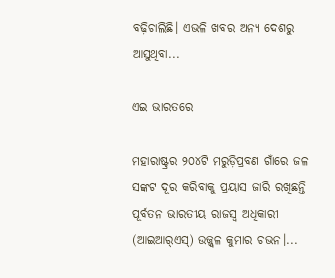ବଢ଼ିଚାଲିଛି। ଏଭଳି ଖବର ଅନ୍ୟ ଦେଶରୁ ଆସୁଥିବା...

ଏଇ ଭାରତରେ

ମହାରାଷ୍ଟ୍ରର ୨୦୪ଟି ମରୁଡ଼ିପ୍ରବଣ ଗାଁରେ ଜଳ ସଙ୍କଟ ଦୂର କରିବାକୁ ପ୍ରୟାସ ଜାରି ରଖିଛନ୍ତି ପୂର୍ବତନ ଭାରତୀୟ ରାଜସ୍ବ ଅଧିକାରୀ (ଆଇଆର୍‌ଏସ୍‌) ଉଜ୍ଜ୍ୱଳ କୁମାର ଚଭନ।...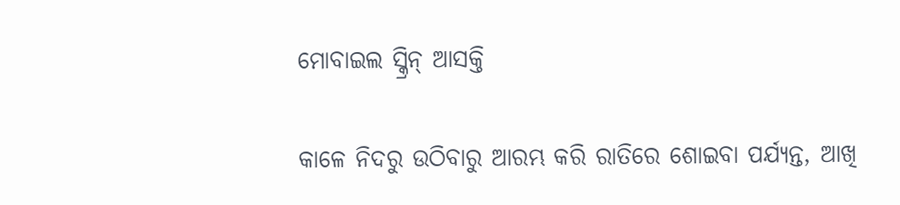ମୋବାଇଲ ସ୍କ୍ରିନ୍‌ ଆସକ୍ତି

କାଳେ ନିଦରୁ ଉଠିବାରୁ ଆରମ୍ଭ କରି ରାତିରେ ଶୋଇବା ପର୍ଯ୍ୟନ୍ତ, ଆଖି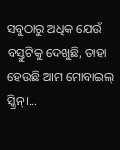ସବୁଠାରୁ ଅଧିକ ଯେଉଁ ବସ୍ତୁଟିକୁ ଦେଖୁଛି, ତାହା ହେଉଛି ଆମ ମୋବାଇଲ୍‌ ସ୍କ୍ରିନ୍‌।...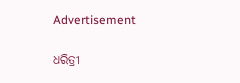Advertisement

ଧରିତ୍ରୀ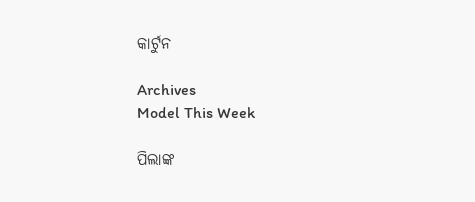କାର୍ଟୁନ

Archives
Model This Week

ପିଲାଙ୍କ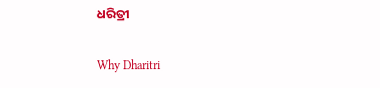ଧରିତ୍ରୀ

Why Dharitri